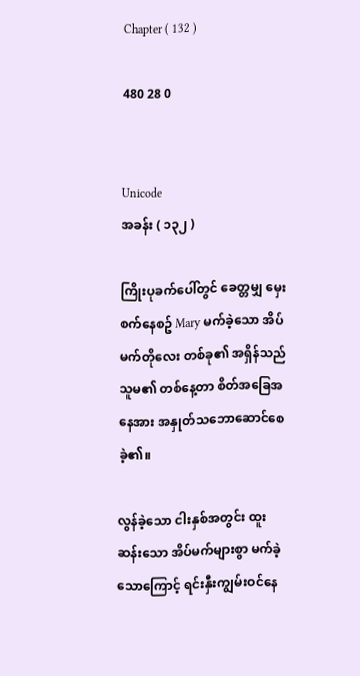Chapter ( 132 )

480 28 0


Unicode
အခန်း ( ၁၃၂ )

ကြိုးပုခက်ပေါ်တွင် ခေတ္တမျှ မှေးစက်နေစဥ် Mary မက်ခဲ့သော အိပ်မက်တိုလေး တစ်ခု၏ အရှိန်သည် သူမ၏ တစ်နေ့တာ စိတ်အခြေအနေအား အနှုတ်သဘောဆောင်စေခဲ့၏။

လွန်ခဲ့သော ငါးနှစ်အတွင်း ထူးဆန်းသော အိပ်မက်များစွာ မက်ခဲ့သောကြောင့် ရင်းနှီးကျွမ်းဝင်နေ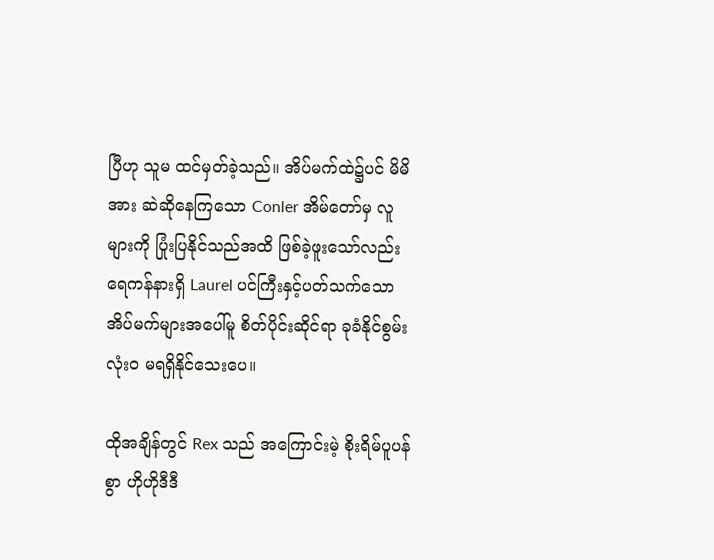ပြီဟု သူမ ထင်မှတ်ခဲ့သည်။ အိပ်မက်ထဲ၌ပင် မိမိအား ဆဲဆိုနေကြသော Conler အိမ်တော်မှ လူများကို ပြုံးပြနိုင်သည်အထိ ဖြစ်ခဲ့ဖူးသော်လည်း ရေကန်နားရှိ Laurel ပင်ကြီးနှင့်ပတ်သက်သော အိပ်မက်များအပေါ်မူ စိတ်ပိုင်းဆိုင်ရာ ခုခံနိုင်စွမ်း လုံးဝ မရရှိနိုင်သေးပေ။

ထိုအချိန်တွင် Rex သည် အကြောင်းမဲ့ စိုးရိမ်ပူပန်စွာ ဟိုဟိုဒီဒီ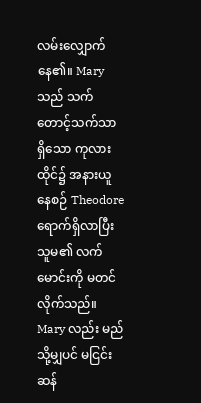လမ်းလျှောက်နေ၏။ Mary သည် သက်တောင့်သက်သာရှိသော ကုလားထိုင်၌ အနားယူနေစဉ် Theodore ရောက်ရှိလာပြီး သူမ၏ လက်မောင်းကို မတင်လိုက်သည်။ Mary လည်း မည်သို့မျှပင် မငြင်းဆန်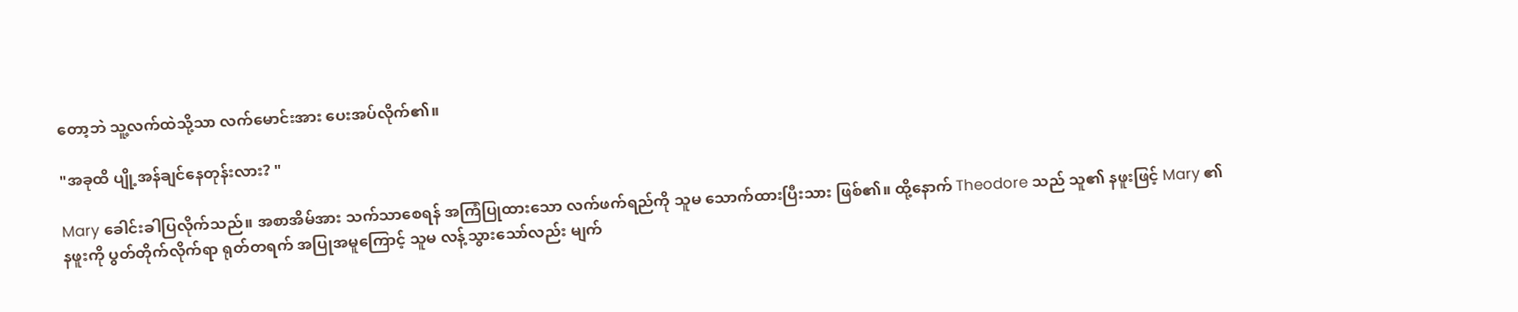တော့ဘဲ သူ့လက်ထဲသို့သာ လက်မောင်းအား ပေးအပ်လိုက်၏။

"အခုထိ ပျို့အန်ချင်နေတုန်းလား? "

Mary ခေါင်းခါပြလိုက်သည်။ အစာအိမ်အား သက်သာစေရန် အကြံပြုထားသော လက်ဖက်ရည်ကို သူမ သောက်ထားပြီးသား ဖြစ်၏။ ထို့နောက် Theodore သည် သူ၏ နဖူးဖြင့် Mary ၏ နဖူးကို ပွတ်တိုက်လိုက်ရာ ရုတ်တရက် အပြုအမူကြောင့် သူမ လန့်သွားသော်လည်း မျက်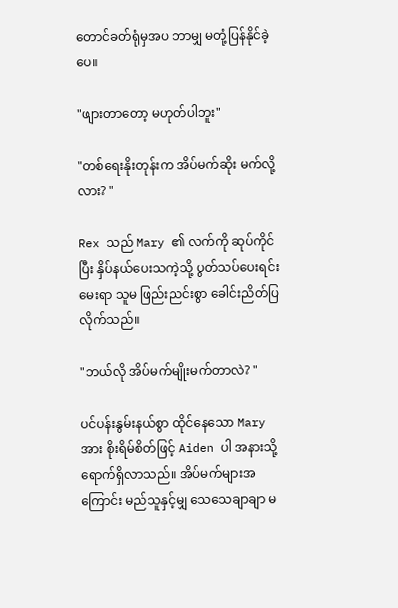တောင်ခတ်ရုံမှအပ ဘာမျှ မတုံ့ပြန်နိုင်ခဲ့ပေ။

"ဖျားတာတော့ မဟုတ်ပါဘူး"

"တစ်ရေးနိုးတုန်းက အိပ်မက်ဆိုး မက်လို့လား? "

Rex သည် Mary ၏ လက်ကို ဆုပ်ကိုင်ပြီး နှိပ်နယ်ပေးသကဲ့သို့ ပွတ်သပ်ပေးရင်း မေးရာ သူမ ဖြည်းညင်းစွာ ခေါင်းညိတ်ပြလိုက်သည်။

"ဘယ်လို အိပ်မက်မျိုးမက်တာလဲ? "

ပင်ပန်းနွမ်းနယ်စွာ ထိုင်နေသော Mary အား စိုးရိမ်စိတ်ဖြင့် Aiden ပါ အနားသို့ရောက်ရှိလာသည်။ အိပ်မက်များအကြောင်း မည်သူနှင့်မျှ သေသေချာချာ မ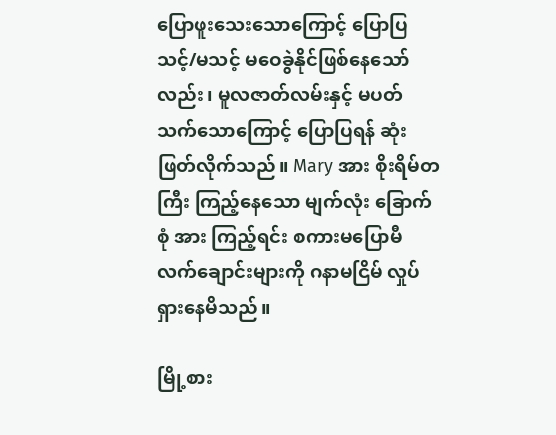ပြောဖူးသေးသောကြောင့် ပြောပြသင့်/မသင့် မဝေခွဲနိုင်ဖြစ်နေသော်လည်း၊ မူလဇာတ်လမ်းနှင့် မပတ်သက်သောကြောင့် ပြောပြရန် ဆုံးဖြတ်လိုက်သည်။ Mary အား စိုးရိမ်တကြီး ကြည့်နေသော မျက်လုံး ခြောက်စုံ အား ကြည့်ရင်း စကားမပြောမီ လက်ချောင်းများကို ဂနာမငြိမ် လှုပ်ရှားနေမိသည်။

မြို့စား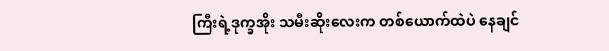ကြီးရဲ့ဒုက္ခအိုး သမီးဆိုးလေးက တစ်ယောက်ထဲပဲ နေချင်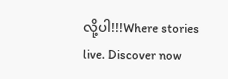လို့ပါ!!!Where stories live. Discover now